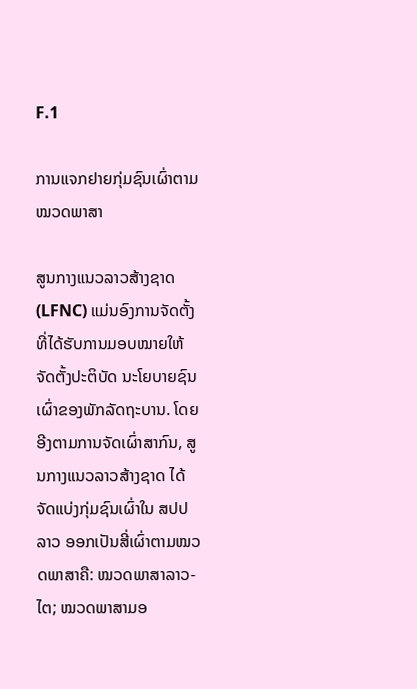F.1

ການແຈກຢາຍກຸ່ມຊົນເຜົ່າຕາມໝວດພາສາ

ສູນກາງແນວລາວສ້າງຊາດ (LFNC) ແມ່ນອົງການຈັດຕັ້ງທີ່ໄດ້ຮັບການມອບໝາຍໃຫ້ຈັດຕັ້ງປະຕິບັດ ນະໂຍບາຍຊົນເຜົ່າຂອງພັກລັດຖະບານ. ໂດຍອີງຕາມການຈັດເຜົ່າສາກົນ, ສູນກາງແນວລາວສ້າງຊາດ ໄດ້ຈັດແບ່ງກຸ່ມຊົນເຜົ່າໃນ ສປປ ລາວ ອອກເປັນສີ່ເຜົ່າຕາມໝວດພາສາຄື: ໝວດພາສາລາວ-ໄຕ; ໝວດພາສາມອ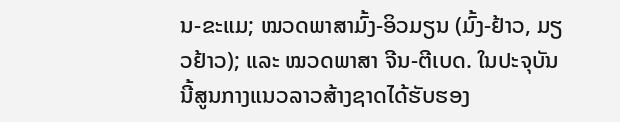ນ-ຂະແມ; ໝວດພາສາມົ້ງ-ອິວມຽນ (ມົ້ງ-ຢ້າວ, ມຽວຢ້າວ); ແລະ ໝວດພາສາ ຈີນ-ຕີເບດ. ໃນປະຈຸບັນນີ້ສູນກາງແນວລາວສ້າງຊາດໄດ້ຮັບຮອງ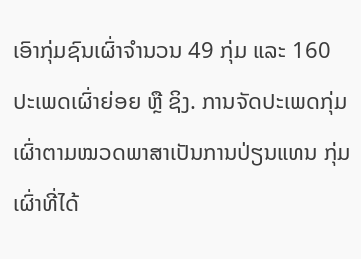ເອົາກຸ່ມຊົນເຜົ່າຈຳນວນ 49 ກຸ່ມ ແລະ 160 ປະເພດເຜົ່າຍ່ອຍ ຫຼື ຊິງ. ການຈັດປະເພດກຸ່ມເຜົ່າຕາມໝວດພາສາເປັນການປ່ຽນແທນ ກຸ່ມເຜົ່າທີ່ໄດ້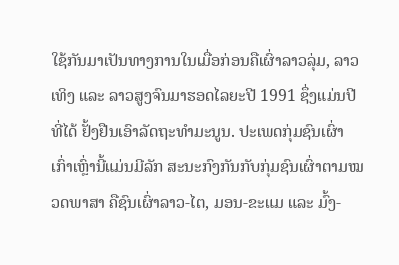ໃຊ້ກັນມາເປັນທາງການໃນເມື່ອກ່ອນຄືເຜົ່າລາວລຸ່ມ, ລາວເທິງ ແລະ ລາວສູງຈົນມາຮອດໄລຍະປີ 1991 ຊຶ່ງແມ່ນປີທີ່ໄດ້ ຢັ້ງຢືນເອົາລັດຖະທຳມະນູນ. ປະເພດກຸ່ມຊົນເຜົ່າເກົ່າເຫຼົ່ານີ້ແມ່ນມີລັກ ສະນະກົງກັນກັບກຸ່ມຊົນເຜົ່າຕາມໝວດພາສາ ຄືຊົນເຜົ່າລາວ-ໄຕ, ມອນ-ຂະແມ ແລະ ມົ້ງ-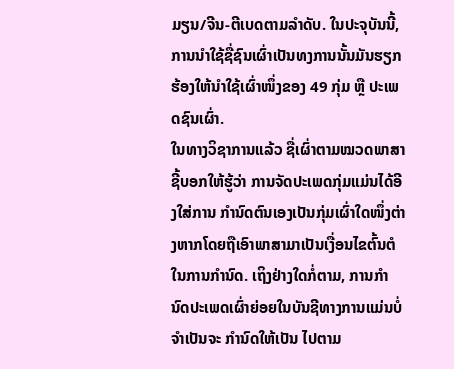ມຽນ/ຈີນ-ຕີເບດຕາມລຳດັບ. ໃນປະຈຸບັນນີ້, ການນຳໃຊ້ຊື່ຊົນເຜົ່າເປັນທງການນັ້ນມັນຮຽກ ຮ້ອງໃຫ້ນຳໃຊ້ເຜົ່າໜຶ່ງຂອງ 49 ກຸ່ມ ຫຼື ປະເພດຊົນເຜົ່າ.
ໃນທາງວິຊາການແລ້ວ ຊື່ເຜົ່າຕາມໝວດພາສາຊີ້ບອກໃຫ້ຮູ້ວ່າ ການຈັດປະເພດກຸ່ມແມ່ນໄດ້ອີງໃສ່ການ ກຳນົດຕົນເອງເປັນກຸ່ມເຜົ່າໃດໜຶ່ງຕ່າງຫາກໂດຍຖືເອົາພາສາມາເປັນເງື່ອນໄຂຕົ້ນຕໍໃນການກຳນົດ. ເຖິງຢ່າງໃດກໍ່ຕາມ, ການກຳນົດປະເພດເຜົ່າຍ່ອຍໃນບັນຊີທາງການແມ່ນບໍ່ຈຳເປັນຈະ ກຳນົດໃຫ້ເປັນ ໄປຕາມ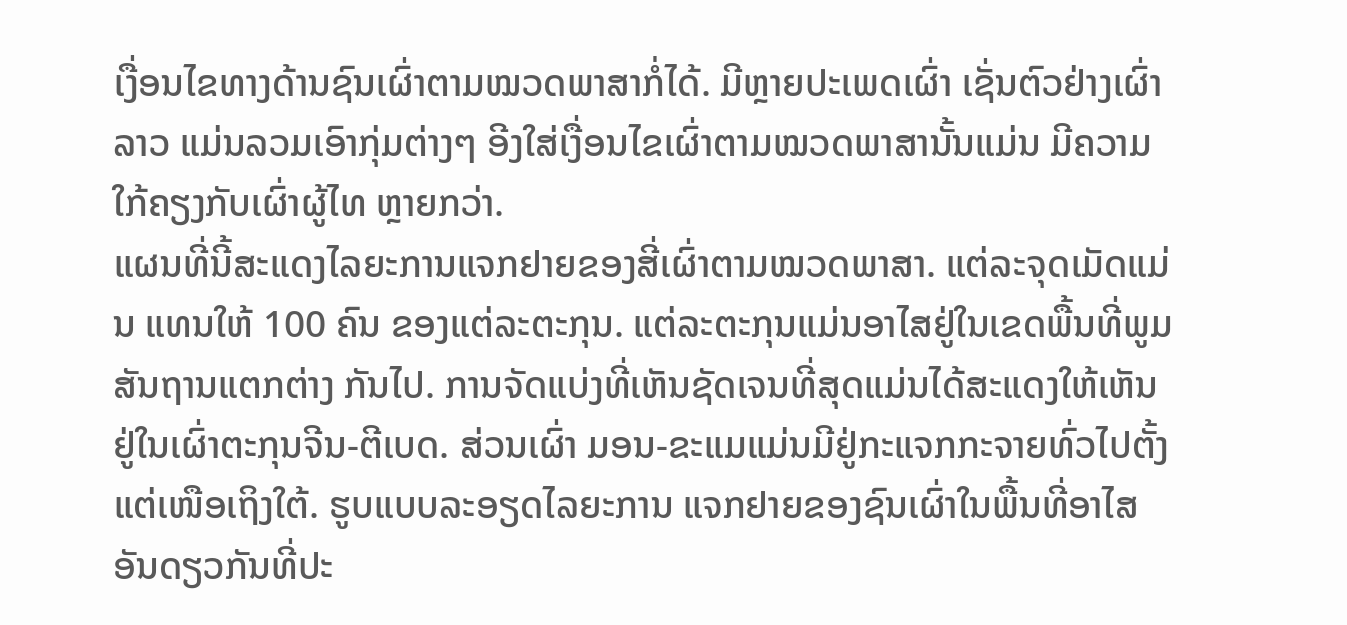ເງື່ອນໄຂທາງດ້ານຊົນເຜົ່າຕາມໝວດພາສາກໍ່ໄດ້. ມີຫຼາຍປະເພດເຜົ່າ ເຊັ່ນຕົວຢ່າງເຜົ່າລາວ ແມ່ນລວມເອົາກຸ່ມຕ່າງໆ ອີງໃສ່ເງື່ອນໄຂເຜົ່າຕາມໝວດພາສານັ້ນແມ່ນ ມີຄວາມໃກ້ຄຽງກັບເຜົ່າຜູ້ໄທ ຫຼາຍກວ່າ.
ແຜນທີ່ນີ້ສະແດງໄລຍະການແຈກຢາຍຂອງສີ່ເຜົ່າຕາມໝວດພາສາ. ແຕ່ລະຈຸດເມັດແມ່ນ ແທນໃຫ້ 100 ຄົນ ຂອງແຕ່ລະຕະກຸນ. ແຕ່ລະຕະກຸນແມ່ນອາໄສຢູ່ໃນເຂດພື້ນທີ່ພູມສັນຖານແຕກຕ່າງ ກັນໄປ. ການຈັດແບ່ງທີ່ເຫັນຊັດເຈນທີ່ສຸດແມ່ນໄດ້ສະແດງໃຫ້ເຫັນຢູ່ໃນເຜົ່າຕະກຸນຈີນ-ຕີເບດ. ສ່ວນເຜົ່າ ມອນ-ຂະແມແມ່ນມີຢູ່ກະແຈກກະຈາຍທົ່ວໄປຕັ້ງແຕ່ເໜືອເຖິງໃຕ້. ຮູບແບບລະອຽດໄລຍະການ ແຈກຢາຍຂອງຊົນເຜົ່າໃນພື້ນທີ່ອາໄສອັນດຽວກັນທີ່ປະ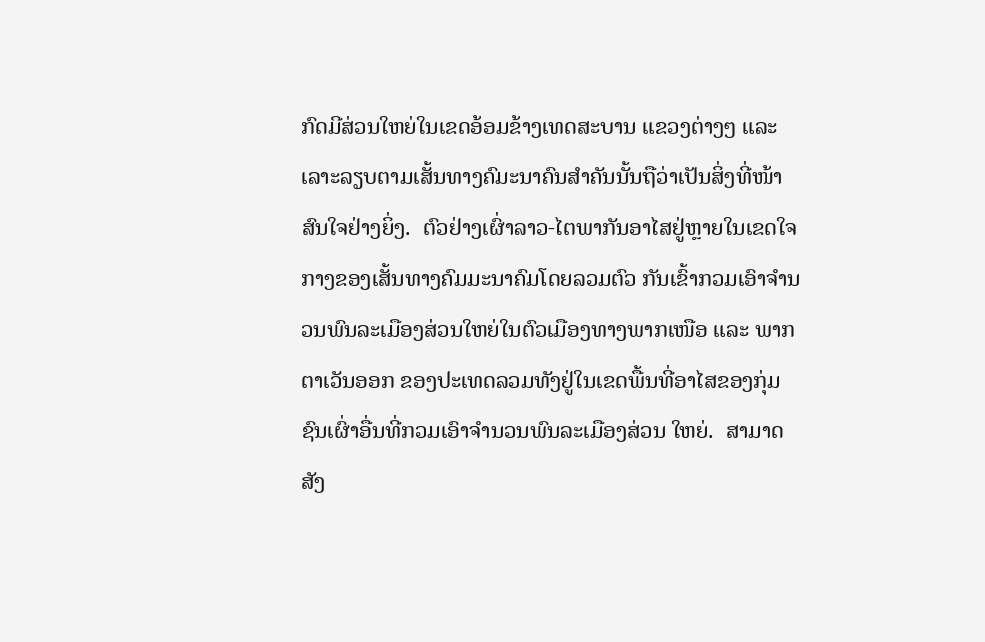ກົດມີສ່ວນໃຫຍ່ໃນເຂດອ້ອມຂ້າງເທດສະບານ ແຂວງຕ່າງໆ ແລະ ເລາະລຽບຕາມເສັ້ນທາງຄົມະນາຄົນສຳຄັນນັ້ນຖືວ່າເປັນສິ່ງທີ່ໜ້າສົນໃຈຢ່າງຍິ່ງ.  ຕົວຢ່າງເຜົ່າລາວ-ໄຕພາກັນອາໄສຢູ່ຫຼາຍໃນເຂດໃຈກາງຂອງເສັ້ນທາງຄົມມະນາຄົມໂດຍລວມຕົວ ກັນເຂົ້າກວມເອົາຈຳນວນພົນລະເມືອງສ່ວນໃຫຍ່ໃນຕົວເມືອງທາງພາກເໜືອ ແລະ ພາກຕາເວັນອອກ ຂອງປະເທດລວມທັງຢູ່ໃນເຂດພື້ນທີ່ອາໄສຂອງກຸ່ມຊົນເຜົ່າອື່ນທີ່ກວມເອົາຈຳນວນພົນລະເມືອງສ່ວນ ໃຫຍ່.  ສາມາດສັງ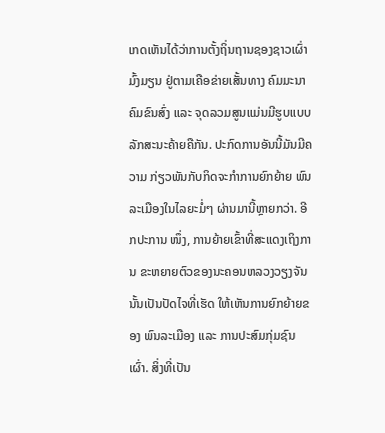ເກດເຫັນໄດ້ວ່າການຕັ້ງຖິ່ນຖານຊອງຊາວເຜົ່າມົ້ງມຽນ ຢູ່ຕາມເຄືອຂ່າຍເສັ້ນທາງ ຄົມມະນາຄົມຂົນສົ່ງ ແລະ ຈຸດລວມສູນແມ່ນມີຮູບແບບລັກສະນະຄ້າຍຄືກັນ. ປະກົດການອັນນີ້ມັນມີຄ ວາມ ກ່ຽວພັນກັບກິດຈະກຳການຍົກຍ້າຍ ພົນລະເມືອງໃນໄລຍະມໍ່ໆ ຜ່ານມານີ້ຫຼາຍກວ່າ. ອີກປະການ ໜຶ່ງ, ການຍ້າຍເຂົ້າທີ່ສະແດງເຖິງການ ຂະຫຍາຍຕົວຂອງນະຄອນຫລວງວຽງຈັນນັ້ນເປັນປັດໄຈທີ່ເຮັດ ໃຫ້ເຫັນການຍົກຍ້າຍຂອງ ພົນລະເມືອງ ແລະ ການປະສົມກຸ່ມຊົນເຜົ່າ. ສິ່ງທີ່ເປັນ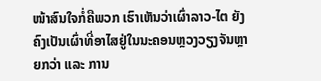ໜ້າສົນໃຈກໍ່ຄືພວກ ເຮົາເຫັນວ່າເຜົ່າລາວ-ໄຕ ຍັງຄົງເປັນເຜົ່າທີ່ອາໄສຢູ່ໃນນະຄອນຫຼວງວຽງຈັນຫຼາຍກວ່າ ແລະ ການ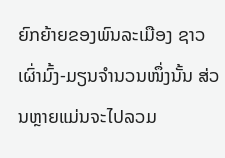ຍົກຍ້າຍຂອງພົນລະເມືອງ ຊາວເຜົ່າມົ້ງ-ມຽນຈຳນວນໜຶ່ງນັ້ນ ສ່ວນຫຼາຍແມ່ນຈະໄປລວມ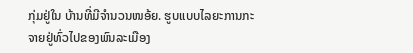ກຸ່ມຢູ່ໃນ ບ້ານທີ່ມີຈຳນວນໜອ້ຍ. ຮູບແບບໄລຍະການກະຈາຍຢູ່ທົ່ວໄປຂອງພົນລະເມືອງ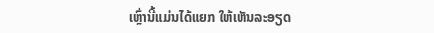ເຫຼົ່ານີ້ແມ່ນໄດ້ແຍກ ໃຫ້ເຫັນລະອຽດ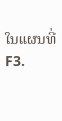ໃນແຜນທີ່ F3.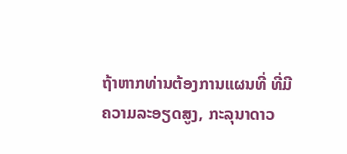ຖ້າຫາກທ່ານຕ້ອງການແຜນທີ່ ທີ່ມີ
ຄວາມລະອຽດສູງ, ກະລຸນາດາວ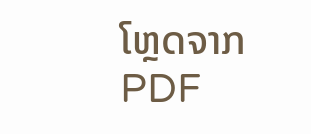ໂຫຼດຈາກ PDF